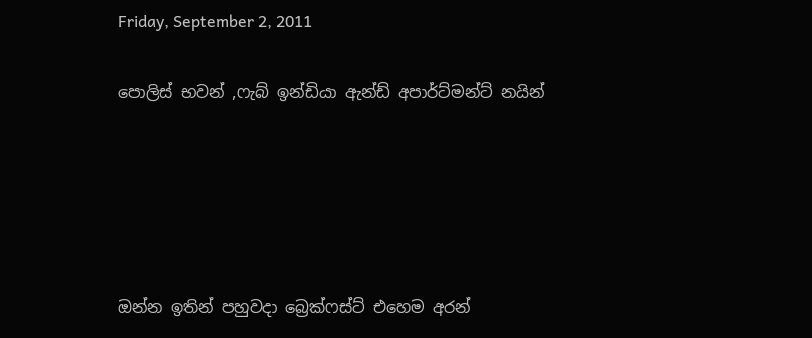Friday, September 2, 2011

පොලිස් භවන් ,ෆැබ් ඉන්ඩියා ඇන්ඩ් අපාර්ට්මන්ට් නයින්





ඔන්න ඉතින් පහුවදා බ්‍රෙක්ෆස්ට් එහෙම අරන්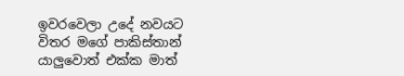ඉවරවෙලා උදේ නවයට විතර මගේ පාකිස්තාන් යාලුවොත් එක්ක මාත්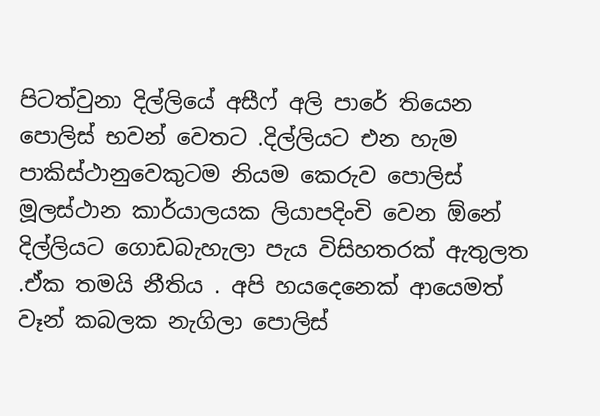පිටත්වුනා දිල්ලියේ අසීෆ් අලි පාරේ තියෙන පොලිස් භවන් වෙතට .දිල්ලියට එන හැම පාකිස්ථානුවෙකුටම නියම කෙරුව පොලිස් මූලස්ථාන කාර්යාලයක ලියාපදිංචි වෙන ඕනේ දිල්ලියට ගොඩබැහැලා පැය විසිහතරක් ඇතුලත .ඒක තමයි නීතිය . අපි හයදෙනෙක් ආයෙමත් වෑන් කබලක නැගිලා පොලිස්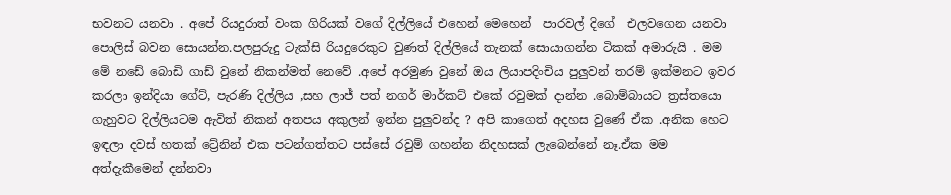භවනට යනවා . අපේ රියදුරාත් වංක ගිරියක් වගේ දිල්ලියේ එහෙන් මෙහෙන්  පාරවල් දිගේ  එලවගෙන යනවා පොලිස් බවන සොයන්න.පලපුරුදු ටැක්සි රියදුරෙකුට වුණත් දිල්ලියේ තැනක් සොයාගන්න ටිකක් අමාරුයි . මම මේ නඩේ බොඩි ගාඩ් වුනේ නිකන්මත් නෙවේ .අපේ අරමුණ වුනේ ඔය ලියාපදිංචිය පුලුවන් තරම් ඉක්මනට ඉවර කරලා ඉන්දියා ගේට්, පැරණි දිල්ලිය ,සහ ලාජ් පත් නගර් මාර්කට් එකේ රවුමක් දාන්න .බොම්බායට ත්‍රස්තයො ගැහුවට දිල්ලියටම ඇවිත් නිකන් අතපය අකුලන් ඉන්න පුලුවන්ද ? අපි කාගෙත් අදහස වුණේ ඒක .අනික හෙට ඉඳලා දවස් හතක් ට්‍රේනින් එක පටන්ගත්තට පස්සේ රවුම් ගහන්න නිදහසක් ලැබෙන්නේ නෑ.ඒක මම අත්දැකීමෙන් දන්නවා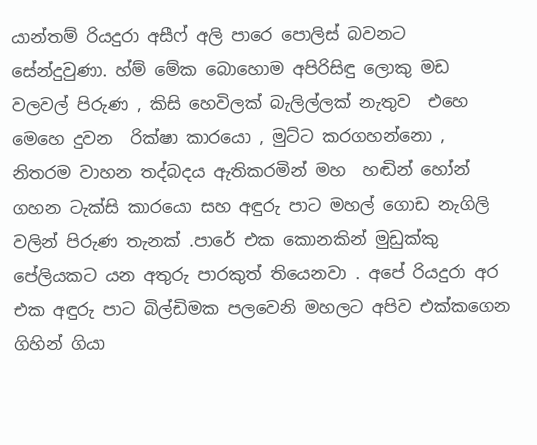යාන්තම් රියදුරා අසීෆ් අලි පාරෙ පොලිස් බවනට සේන්දුවුණා. හ්ම් මේක බොහොම අපිරිසිඳු ලොකු මඩ වලවල් පිරුණ , කිසි හෙවිලක් බැලිල්ලක් නැතුව  එහෙ මෙහෙ දුවන  රික්ෂා කාරයො , මුට්ට කරගහන්නො , නිතරම වාහන තද්බදය ඇතිකරමින් මහ  හඬින් හෝන් ගහන ටැක්සි කාරයො සහ අඳුරු පාට මහල් ගොඩ නැගිලි වලින් පිරුණ තැනක් .පාරේ එක කොනකින් මුඩුක්කු පේලියකට යන අතුරු පාරකුත් තියෙනවා . අපේ රියදුරා අර එක අඳුරු පාට බිල්ඩිමක පලවෙනි මහලට අපිව එක්කගෙන ගිහින් ගියා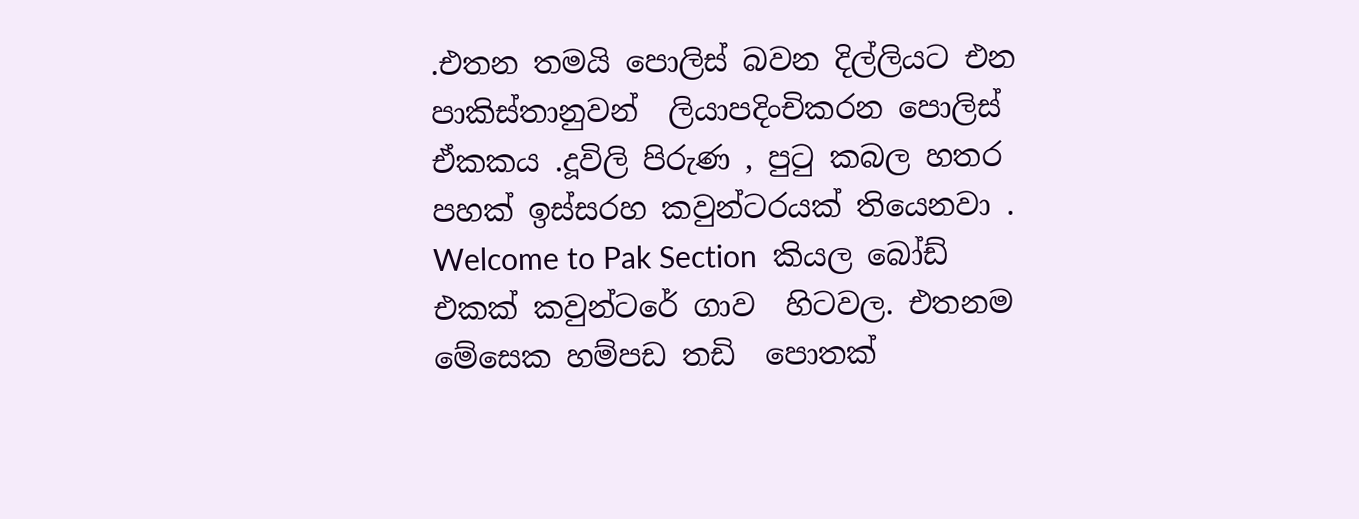.එතන තමයි පොලිස් බවන දිල්ලියට එන පාකිස්තානුවන්  ලියාපදිංචිකරන පොලිස් ඒකකය .දූවිලි පිරුණ , පුටු කබල හතර පහක් ඉස්සරහ කවුන්ටරයක් තියෙනවා . Welcome to Pak Section  කියල බෝඩ් එකක් කවුන්ටරේ ගාව  හිටවල. එතනම මේසෙක හම්පඩ තඩි  පොතක්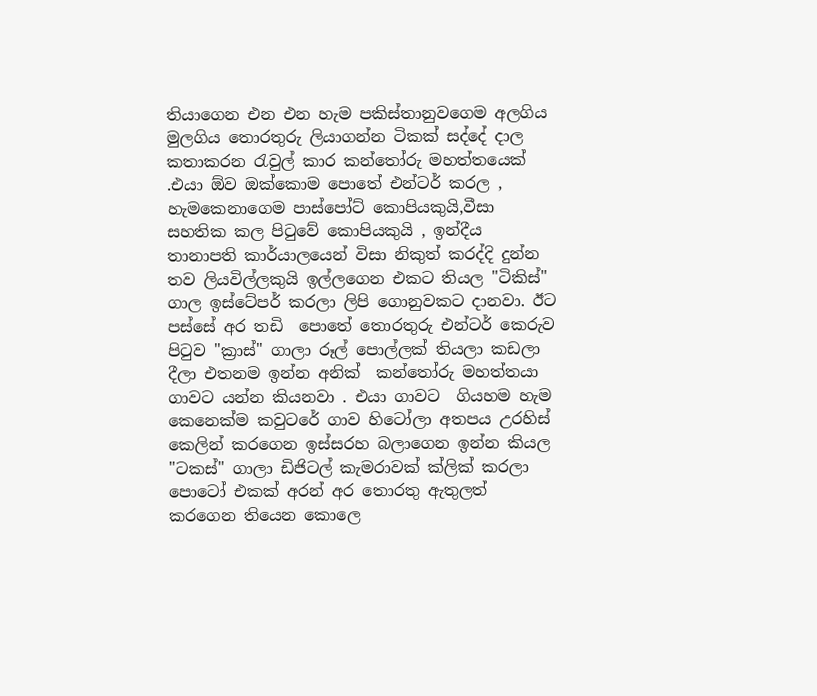තියාගෙන එන එන හැම පකිස්තානුවගෙම අලගිය මුලගිය තොරතුරු ලියාගන්න ටිකක් සද්දේ දාල කතාකරන රැවුල් කාර කන්තෝරු මහත්තයෙක් .එයා ඕව ඔක්කොම පොතේ එන්ටර් කරල , හැමකෙනාගෙම පාස්පෝට් කොපියකුයි,වීසා සහතික කල පිටුවේ කොපියකුයි , ඉන්දීය තානාපති කාර්යාලයෙන් විසා නිකුත් කරද්දි දුන්න තව ලියවිල්ලකුයි ඉල්ලගෙන එකට තියල "ටිකිස්" ගාල ඉස්ටේපර් කරලා ලිපි ගොනුවකට දානවා. ඊට පස්සේ අර තඩි  පොතේ තොරතුරු එන්ටර් කෙරුව පිටුව "ක්‍රාස්" ගාලා රූල් පොල්ලක් තියලා කඩලා දීලා එතනම ඉන්න අනික්  කන්තෝරු මහත්තයා ගාවට යන්න කියනවා . එයා ගාවට  ගියහම හැම කෙනෙක්ම කවුටරේ ගාව හිටෝලා අතපය උරහිස් කෙලින් කරගෙන ඉස්සරහ බලාගෙන ඉන්න කියල "ටකස්" ගාලා ඩිජිටල් කැමරාවක් ක්ලික් කරලා පොටෝ එකක් අරන් අර තොරතු ඇතුලත් කරගෙන තියෙන කොලෙ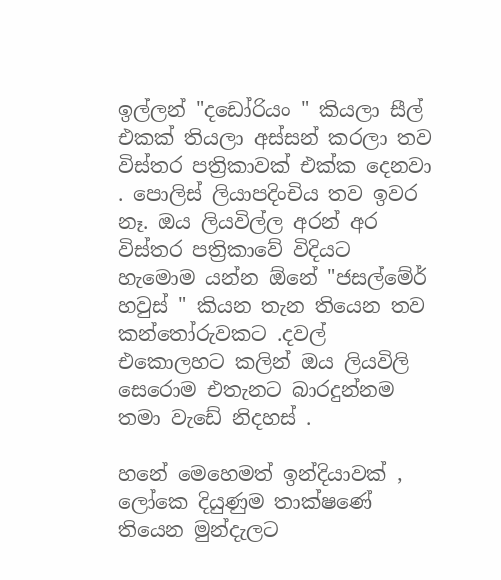ඉල්ලන් "දඩෝරියං " කියලා සීල් එකක් තියලා අස්සන් කරලා තව විස්තර පත්‍රිකාවක් එක්ක දෙනවා . පොලිස් ලියාපදිංචිය තව ඉවර නෑ. ඔය ලියවිල්ල අරන් අර විස්තර පත්‍රිකාවේ විදියට හැමොම යන්න ඕනේ "ජසල්මේර් හවුස් " කියන තැන තියෙන තව කන්තෝරුවකට .දවල් එකොලහට කලින් ඔය ලියවිලි සෙරොම එතැනට බාරදුන්නම තමා වැඩේ නිදහස් .

හනේ මෙහෙමත් ඉන්දියාවක් , ලෝකෙ දියුණුම තාක්ෂණේ තියෙන මුන්දැලට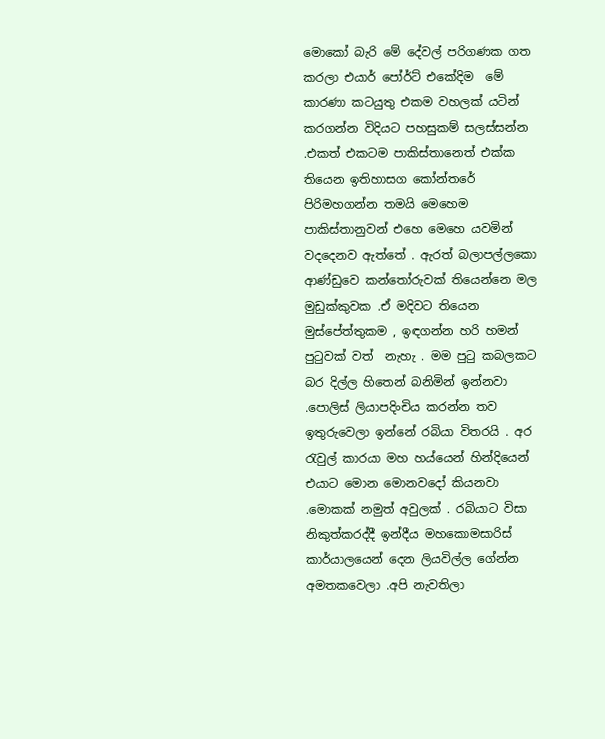මොකෝ බැරි මේ දේවල් පරිගණක ගත කරලා එයාර් පෝර්ට් එකේදිම  මේ කාරණා කටයුතු එකම වහලක් යටින් කරගන්න විදියට පහසුකම් සලස්සන්න .එකත් එකටම පාකිස්තානෙත් එක්ක තියෙන ඉතිහාසග කෝන්තරේ පිරිමහගන්න තමයි මෙහෙම පාකිස්තානුවන් එහෙ මෙහෙ යවමින් වදදෙනව ඇත්තේ . ඇරත් බලාපල්ලකො ආණ්ඩුවෙ කන්තෝරුවක් තියෙන්නෙ මල මුඩුක්කුවක .ඒ මදිවට තියෙන මුස්පේත්තුකම , ඉඳගන්න හරි හමන් පුටුවක් වත්  නැහැ . මම පුටු කබලකට බර දිල්ල හිතෙන් බනිමින් ඉන්නවා .පොලිස් ලියාපදිංචිය කරන්න තව ඉතුරුවෙලා ඉන්නේ රබියා විතරයි . අර රැවුල් කාරයා මහ හය්යෙන් හින්දියෙන්  එයාට මොන මොනවදෝ කියනවා .මොකක් නමුත් අවුලක් . රබියාට විසා නිකුත්කරද්දී ඉන්දීය මහකොමසාරිස් කාර්යාලයෙන් දෙන ලියවිල්ල ගේන්න අමතකවෙලා .අපි නැවතිලා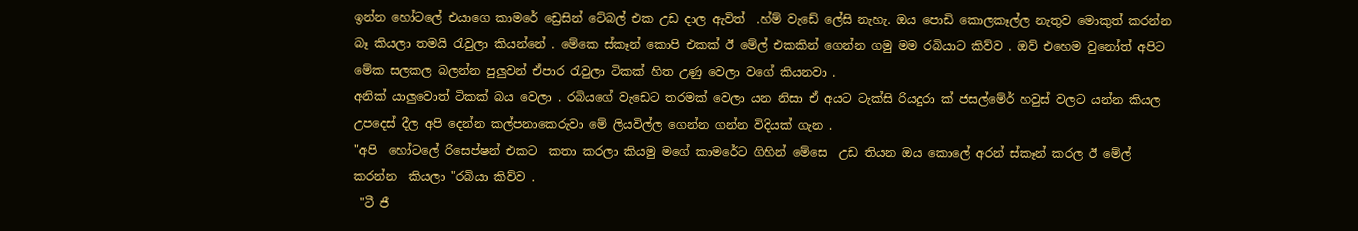ඉන්න හෝටලේ එයාගෙ කාමරේ ඩ්‍රෙසින් ටේබල් එක උඩ දාල ඇවිත්  .හ්ම් වැඩේ ලේසි නැහැ. ඔය පොඩි කොලකෑල්ල නැතුව මොකුත් කරන්න බෑ කියලා තමයි රැවුලා කියන්නේ . මේකෙ ස්කෑන් කොපි එකක් ඊ මේල් එකකින් ගෙන්න ගමු මම රබියාට කිව්ව . ඔව් එහෙම වුනෝත් අපිට මේක සලකල බලන්න පුලුවන් ඒපාර රැවුලා ටිකක් හිත උණු වෙලා වගේ කියනවා .
අනික් යාලුවොත් ටිකක් බය වෙලා . රබියගේ වැඩෙට තරමක් වෙලා යන නිසා ඒ අයට ටැක්සි රියදුරා ක් ජසල්මේර් හවුස් වලට යන්න කියල උපදෙස් දීල අපි දෙන්න කල්පනාකෙරුවා මේ ලියවිල්ල ගෙන්න ගන්න විදියක් ගැන .
"අපි  හෝටලේ රිසෙප්ෂන් එකට  කතා කරලා කියමු මගේ කාමරේට ගිහින් මේසෙ  උඩ තියන ඔය කොලේ අරන් ස්කෑන් කරල ඊ මේල් කරන්න  කියලා "රබියා කිව්ව .
 "ටී ජී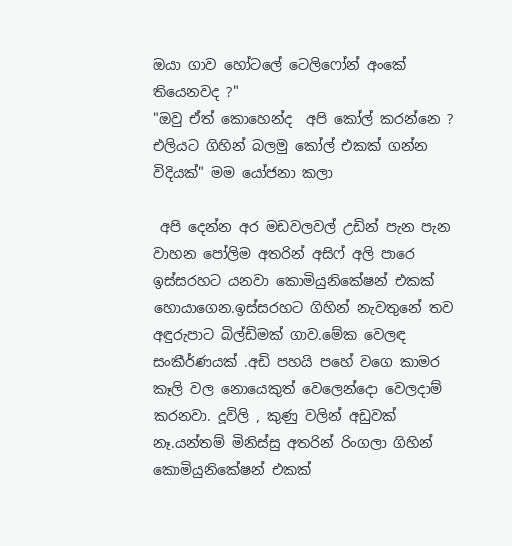ඔයා ගාව හෝටලේ ටෙලිෆෝන් අංකේ තියෙනවද ?"
"ඔවු ඒත් කොහෙන්ද  අපි කෝල් කරන්නෙ ? එලියට ගිහින් බලමු කෝල් එකක් ගන්න විදියක්" මම යෝජනා කලා

 අපි දෙන්න අර මඩවලවල් උඩින් පැන පැන වාහන පෝලිම අතරින් අසිෆ් අලි පාරෙ ඉස්සරහට යනවා කොමියුනිකේෂන් එකක් හොයාගෙන.ඉස්සරහට ගිහින් නැවතුනේ තව අඳුරුපාට බිල්ඩිමක් ගාව.මේක වෙලඳ සංකීර්ණයක් .අඩි පහයි පහේ වගෙ කාමර කෑලි වල නොයෙකුත් වෙලෙන්දො වෙලදාම් කරනවා. දූවිලි , කුණු වලින් අඩුවක් නෑ.යන්තම් මිනිස්සු අතරින් රිංගලා ගිහින් කොමියුනිකේෂන් එකක්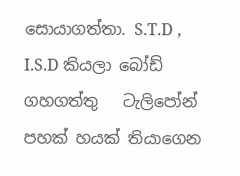සොයාගත්තා. S.T.D , I.S.D කියලා බෝඩ් ගහගත්තු   ටැලිපෝන් පහක් හයක් තියාගෙන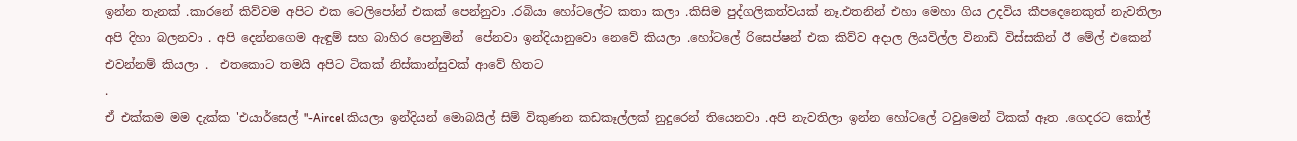ඉන්න තැනක් .කාරනේ කිව්වම අපිට එක ටෙලිපෝන් එකක් පෙන්නුවා .රබියා හෝටලේට කතා කලා .කිසිම පුද්ගලිකත්වයක් නෑ.එතනින් එහා මෙහා ගිය උදවිය කීපදෙනෙකුත් නැවතිලා අපි දිහා බලනවා . අපි දෙන්නගෙම ඇඳුම් සහ බාහිර පෙනුමින්  පේනවා ඉන්දියානුවො නෙවේ කියලා .හෝටලේ රිසෙප්ෂන් එක කිව්ව අදාල ලියවිල්ල විනාඩි විස්සකින් ඊ මේල් එකෙන් එවන්නම් කියලා .  එතකොට තමයි අපිට ටිකක් නිස්කාන්සුවක් ආවේ හිතට
.
ඒ එක්කම මම දැක්ක 'එයාර්සෙල් "-Aircel කියලා ඉන්දියන් මොබයිල් සිම් විකුණන කඩකෑල්ලක් නුදුරෙන් තියෙනවා .අපි නැවතිලා ඉන්න හෝටලේ ටවුමෙන් ටිකක් ඈත .ගෙදරට කෝල්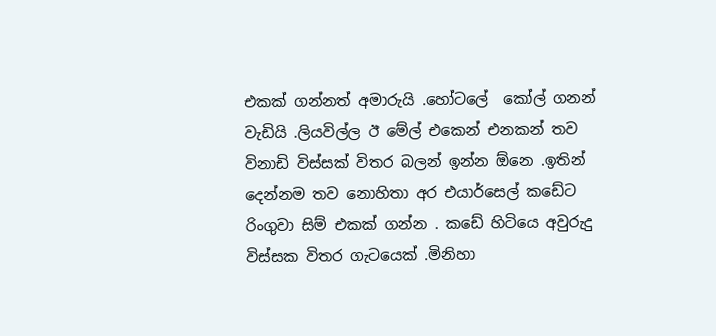එකක් ගන්නත් අමාරුයි .හෝටලේ  කෝල් ගනන් වැඩියි .ලියවිල්ල ඊ මේල් එකෙන් එනකන් තව විනාඩි විස්සක් විතර බලන් ඉන්න ඕනෙ .ඉතින් දෙන්නම තව නොහිතා අර එයාර්සෙල් කඩේට රිංගුවා සිම් එකක් ගන්න . කඩේ හිටියෙ අවුරුදු විස්සක විතර ගැටයෙක් .මිනිහා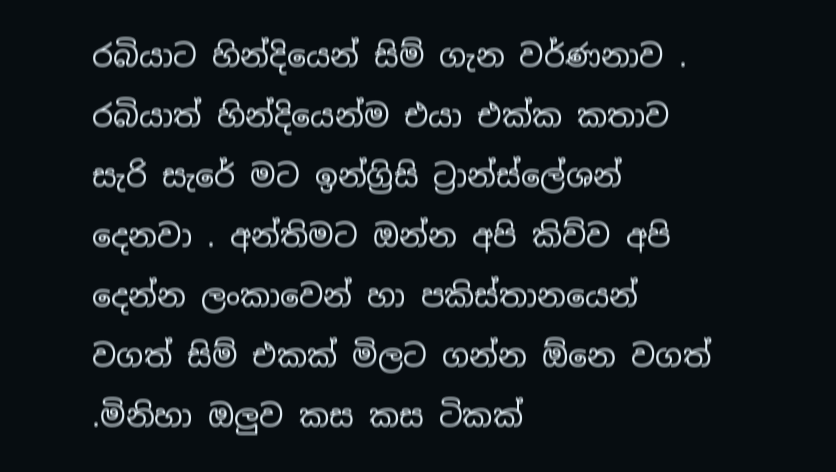රබියාට හින්දියෙන් සිම් ගැන වර්ණනාව . රබියාත් හින්දියෙන්ම එයා එක්ක කතාව සැරි සැරේ මට ඉන්ග්‍රිසි ට්‍රාන්ස්ලේශන් දෙනවා . අන්තිමට ඔන්න අපි කිව්ව අපි දෙන්න ලංකාවෙන් හා පකිස්තානයෙන් වගත් සිම් එකක් මිලට ගන්න ඕනෙ වගත් .මිනිහා ඔලුව කස කස ටිකක්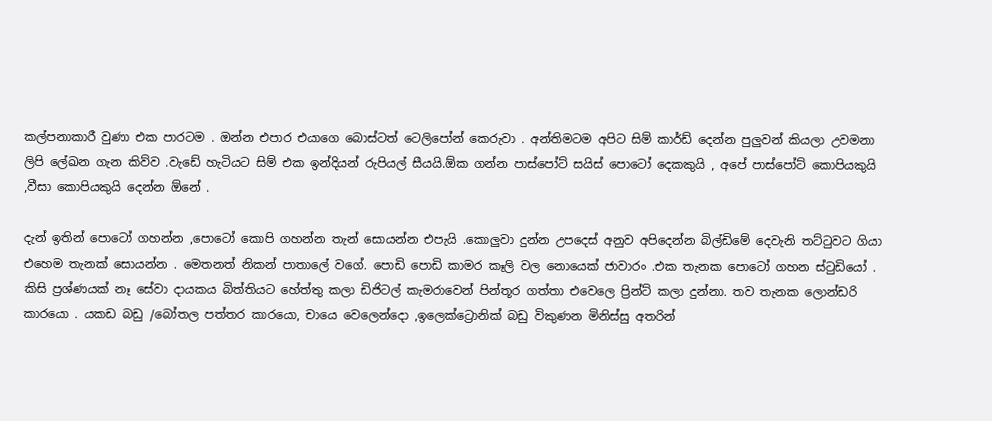කල්පනාකාරී වුණා එක පාරටම . ඔන්න එපාර එයාගෙ බොස්ටත් ටෙලිපෝන් කෙරුවා . අන්තිමටම අපිට සිම් කාර්ඩ් දෙන්න පුලුවන් කියලා උවමනා ලිපි ලේඛන ගැන කිව්ව .වැඩේ හැටියට සිම් එක ඉන්දියන් රුපියල් සීයයි.ඕක ගන්න පාස්පෝට් සයිස් පොටෝ දෙකකුයි , අපේ පාස්පෝට් කොපියකුයි ,වීසා කොපියකුයි දෙන්න ඕනේ .

දැන් ඉතින් පොටෝ ගහන්න ,පොටෝ කොපි ගහන්න තැන් සොයන්න එපැයි .කොලුවා දුන්න උපදෙස් අනුව අපිදෙන්න බිල්ඩිමේ දෙවැනි තට්ටුවට ගියා එහෙම තැනක් සොයන්න . මෙතනත් නිකන් පාතාලේ වගේ. පොඩි පොඩි කාමර කෑලි වල නොයෙක් ජාවාරං .එක තැනක පොටෝ ගහන ස්ටුඩියෝ . කිසි ප්‍රශ්ණයක් නෑ සේවා දායකය බිත්තියට හේත්තු කලා ඩිජිටල් කැමරාවෙන් පින්තූර ගත්තා එවෙලෙ ප්‍රින්ට් කලා දුන්නා. තව තැනක ලොන්ඩරි කාරයො . යකඩ බඩු /බෝතල පත්තර කාරයො, චායෙ වෙලෙන්දො ,ඉලෙක්ට්‍රොනික් බඩු විකුණන මිනිස්සු අතරින්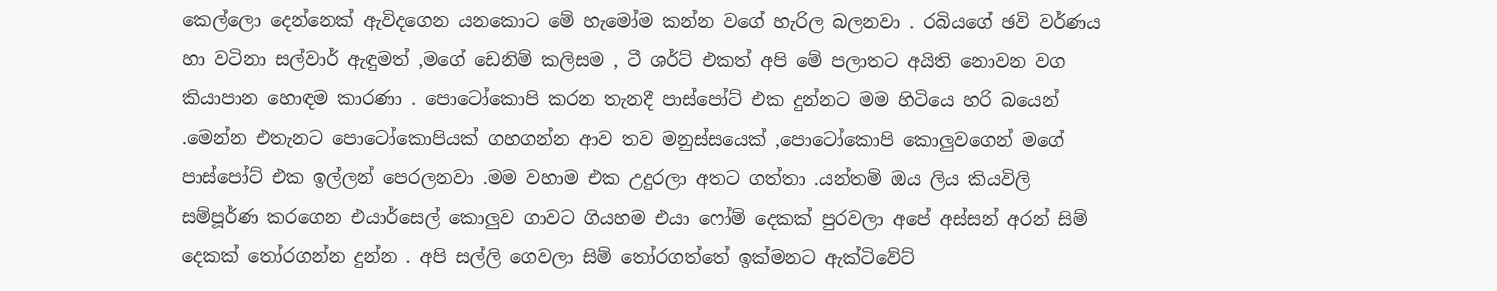කෙල්ලො දෙන්නෙක් ඇවිදගෙන යනකොට මේ හැමෝම කන්න වගේ හැරිල බලනවා . රබියගේ ඡවි වර්ණය හා වටිනා සල්වාර් ඇඳුමත් ,මගේ ඩෙනිම් කලිසම , ටී ශර්ට් එකත් අපි මේ පලාතට අයිති නොවන වග කියාපාන හොඳම කාරණා . පොටෝකොපි කරන තැනදී පාස්පෝට් එක දුන්නට මම හිටියෙ හරි බයෙන් .මෙන්න එතැනට පොටෝකොපියක් ගහගන්න ආව තව මනුස්සයෙක් ,පොටෝකොපි කොලුවගෙන් මගේ පාස්පෝට් එක ඉල්ලන් පෙරලනවා .මම වහාම එක උදුරලා අතට ගත්තා .යන්තම් ඔය ලිය කියවිලි සම්පූර්ණ කරගෙන එයාර්සෙල් කොලුව ගාවට ගියහම එයා ෆෝම් දෙකක් පුරවලා අපේ අස්සන් අරන් සිම් දෙකක් තෝරගන්න දුන්න . අපි සල්ලි ගෙවලා සිම් තෝරගත්තේ ඉක්මනට ඇක්ටිවේට්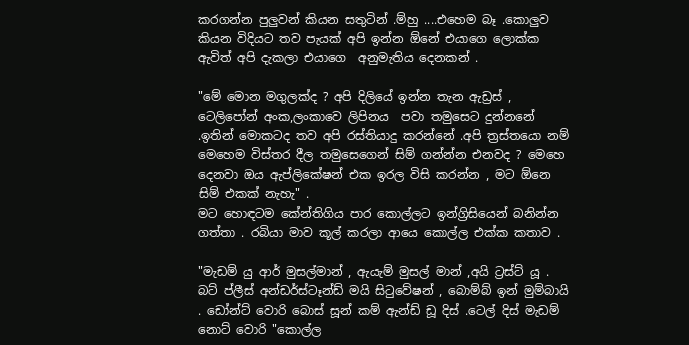කරගන්න පුලුවන් කියන සතුටින් .ම්හු ....එහෙම බෑ .කොලුව කියන විදියට තව පැයක් අපි ඉන්න ඕනේ එයාගෙ ලොක්ක ඇවිත් අපි දැකලා එයාගෙ  අනුමැතිය දෙනකන් .

"මේ මොන මගුලක්ද ? අපි දිලියේ ඉන්න තැන ඇඩ්‍රස් , ටෙලිපෝන් අංක,ලංකාවෙ ලිපිනය  පවා තමුසෙට දුන්නනේ .ඉතින් මොකටද තව අපි රස්තියාදු කරන්නේ .අපි ත්‍රස්තයො නම් මෙහෙම විස්තර දීල තමුසෙගෙන් සිම් ගන්න්න එනවද ? මෙහෙ  දෙනවා ඔය ඇප්ලිකේෂන් එක ඉරල විසි කරන්න , මට ඕනෙ සිම් එකක් නැහැ" .
මට හොඳටම කේන්තිගිය පාර කොල්ලට ඉන්ග්‍රිසියෙන් බනින්න ගත්තා . රබියා මාව කූල් කරලා ආයෙ කොල්ල එක්ක කතාව .

"මැඩම් යු ආර් මුසල්මාන් , ඇයැම් මුසල් මාන් ,අයි ට්‍රස්ට් යූ . බට් ප්ලීස් අන්ඩර්ස්ටෑන්ඩ් මයි සිටුවේෂන් , බොම්බ් ඉන් මුම්බායි . ඩෝන්ට් වොරි බොස් සූන් කම් ඇන්ඩ් ඩූ දිස් .ටෙල් දිස් මැඩම් නොට් වොරි "කොල්ල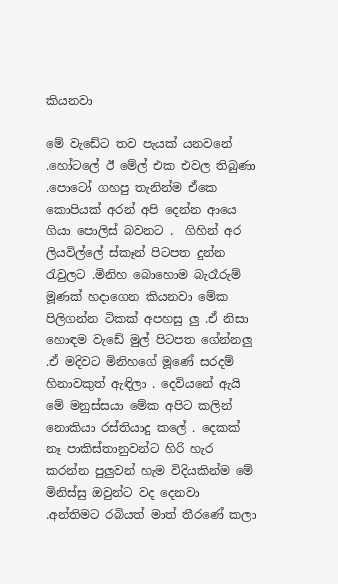කියනවා

මේ වැඩේට තව පැයක් යනවනේ .හෝටලේ ඊ මේල් එක එවල තිබුණා .පොටෝ ගහපු තැනින්ම ඒකෙ කොපියක් අරන් අපි දෙන්න ආයෙ ගියා පොලිස් බවනට .  ගිහින් අර ලියවිල්ලේ ස්කෑන් පිටපත දුන්න රැවුලට .මිනිහ බොහොම බැරෑරුම් මූණක් හදාගෙන කියනවා මේක පිලිගන්න ටිකක් අපහසු ලු .ඒ නිසා හොඳම වැඩේ මුල් පිටපත ගේන්නලු .ඒ මදිවට මිනිහගේ මූණේ සරදම් හිනාවකුත් ඇඳිලා . දෙවියනේ ඇයි මේ මනුස්සයා මේක අපිට කලින් නොකියා රස්තියාදු කලේ . දෙකක් නෑ පාකිස්තානුවන්ට හිරි හැර කරන්න පුලුවන් හැම විදියකින්ම මේ මිනිස්සු ඔවුන්ට වද දෙනවා .අන්තිමට රබියත් මාත් තීරණේ කලා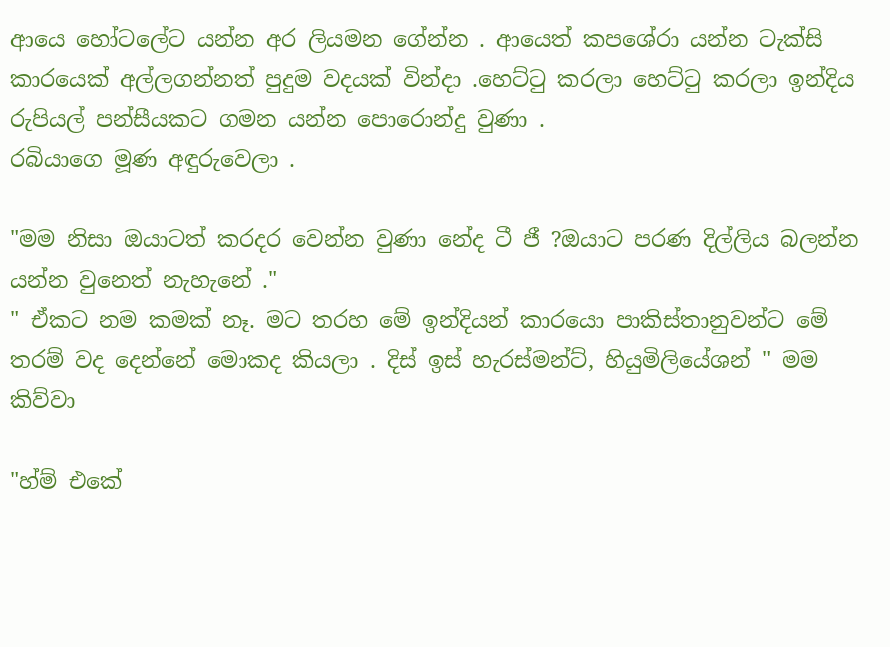ආයෙ හෝටලේට යන්න අර ලියමන ගේන්න . ආයෙත් කපශේරා යන්න ටැක්සි කාරයෙක් අල්ලගන්නත් පුදුම වදයක් වින්දා .හෙට්ටු කරලා හෙට්ටු කරලා ඉන්දිය රුපියල් පන්සීයකට ගමන යන්න පොරොන්දු වුණා .
රබියාගෙ මූණ අඳුරුවෙලා .

"මම නිසා ඔයාටත් කරදර වෙන්න වුණා නේද ටී ජී ?ඔයාට පරණ දිල්ලිය බලන්න යන්න වුනෙත් නැහැනේ ."
" ඒකට නම කමක් නෑ. මට තරහ මේ ඉන්දියන් කාරයො පාකිස්තානුවන්ට මේ තරම් වද දෙන්නේ මොකද කියලා . දිස් ඉස් හැරස්මන්ට්, හියුමිලියේශන් " මම කිව්වා

"හ්ම් එකේ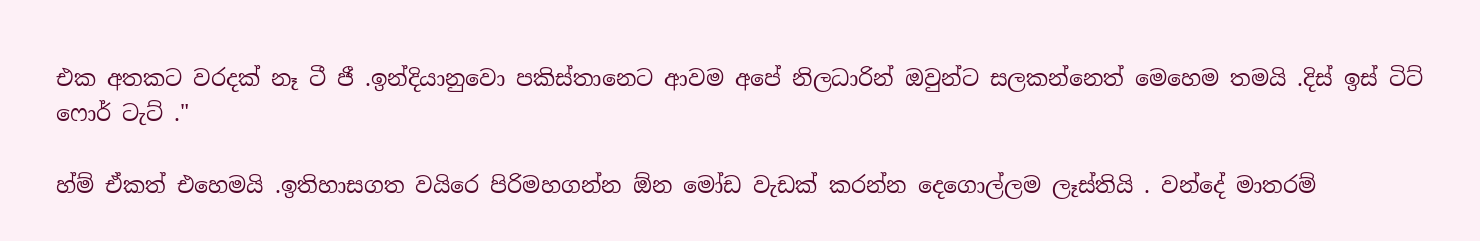එක අතකට වරදක් නෑ ටී ජී .ඉන්දියානුවො පකිස්තානෙට ආවම අපේ නිලධාරින් ඔවුන්ට සලකන්නෙත් මෙහෙම තමයි .දිස් ඉස් ටිට් ෆොර් ටැට් ."

හ්ම් ඒකත් එහෙමයි .ඉතිහාසගත වයිරෙ පිරිමහගන්න ඕන මෝඩ වැඩක් කරන්න දෙගොල්ලම ලෑස්තියි . වන්දේ මාතරම්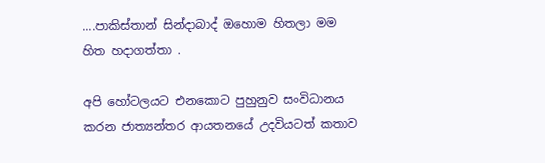....පාකිස්තාන් සින්දාබාද් ඔහොම හිතලා මම හිත හදාගත්තා .

අපි හෝටලයට එනකොට පුහුනුව සංවිධානය කරන ජාත්‍යන්තර ආයතනයේ උදවියටත් කතාව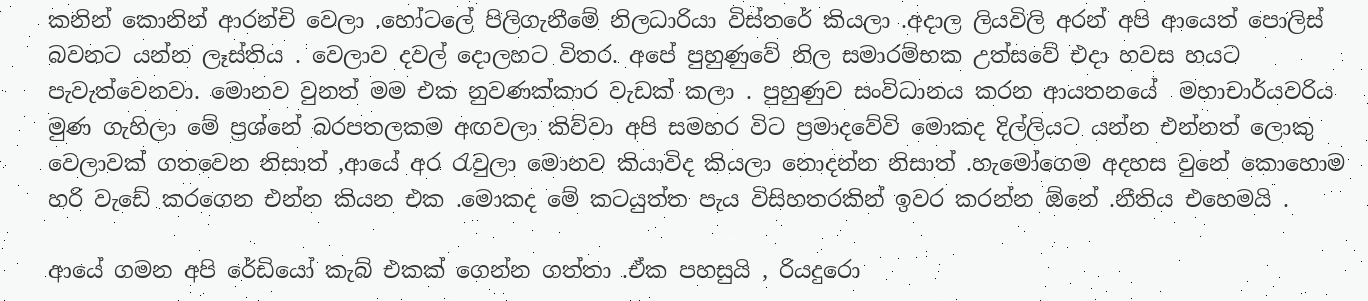කනින් කොනින් ආරන්චි වෙලා .හෝටලේ පිලිගැනීමේ නිලධාරියා විස්තරේ කියලා .අදාල ලියවිලි අරන් අපි ආයෙත් පොලිස් බවනට යන්න ලෑස්තිය . වෙලාව දවල් දොලහට විතර. අපේ පුහුණුවේ නිල සමාරම්භක උත්සවේ එදා හවස හයට පැවැත්වෙනවා. මොනව වුනත් මම එක නුවණක්කාර වැඩක් කලා . පුහුණුව සංවිධානය කරන ආයතනයේ  මහාචාර්යවරිය මුණ ගැහිලා මේ ප්‍රශ්නේ බරපතලකම අඟවලා කිව්වා අපි සමහර විට ප්‍රමාදවේවි මොකද දිල්ලියට යන්න එන්නත් ලොකු වෙලාවක් ගතවෙන නිසාත් ,ආයේ අර රැවුලා මොනව කියාවිද කියලා නොදන්න නිසාත් .හැමෝගෙම අදහස වුනේ කොහොම හරි වැඩේ කරගෙන එන්න කියන එක .මොකද මේ කටයුත්ත පැය විසිහතරකින් ඉවර කරන්න ඕනේ .නීතිය එහෙමයි .

ආයේ ගමන අපි රේඩියෝ කැබ් එකක් ගෙන්න ගත්තා .ඒක පහසුයි , රියදුරො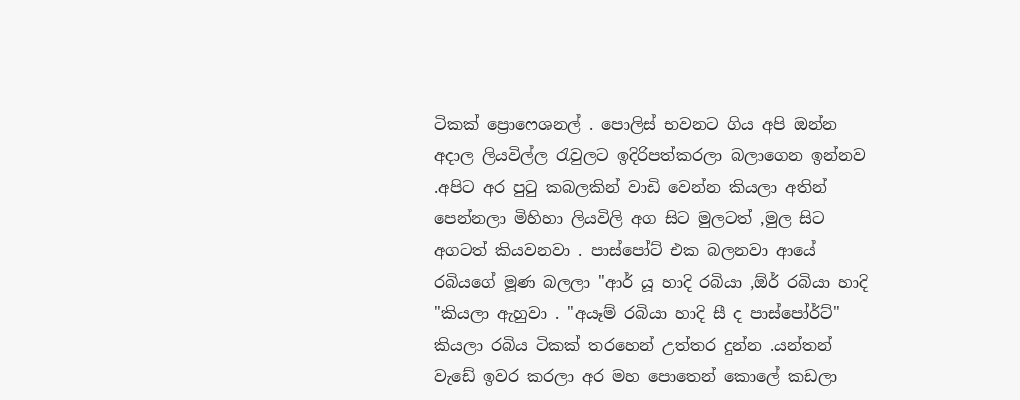ටිකක් ප්‍රොෆෙශනල් . පොලිස් භවනට ගිය අපි ඔන්න අදාල ලියවිල්ල රැවුලට ඉදිරිපත්කරලා බලාගෙන ඉන්නව .අපිට අර පුටු කබලකින් වාඩි වෙන්න කියලා අතින් පෙන්නලා මිහිහා ලියවිලි අග සිට මුලටත් ,මුල සිට අගටත් කියවනවා . පාස්පෝට් එක බලනවා ආයේ රබියගේ මූණ බලලා "ආර් යූ හාදි රබියා ,ඕර් රබියා හාදි "කියලා ඇහුවා . "අයෑම් රබියා හාදි සී ද පාස්පෝර්ට්" කියලා රබිය ටිකක් තරහෙන් උත්තර දුන්න .යන්තන් වැඩේ ඉවර කරලා අර මහ පොතෙන් කොලේ කඩලා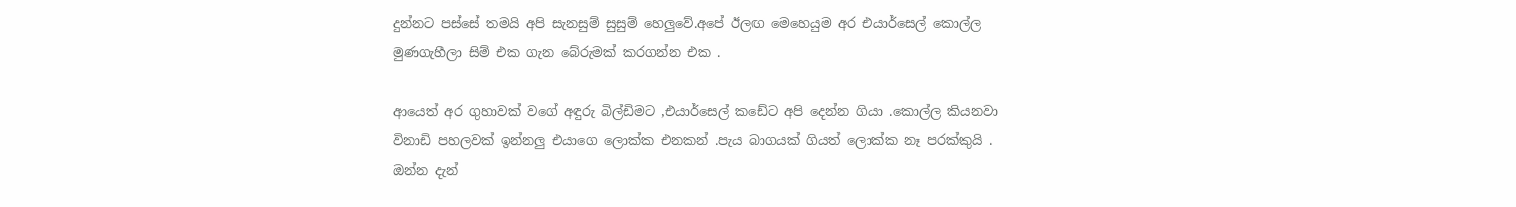දුන්නට පස්සේ තමයි අපි සැනසුම් සුසුම් හෙලුවේ.අපේ ඊලඟ මෙහෙයුම අර එයාර්සෙල් කොල්ල මුණගැහීලා සිම් එක ගැන බේරුමක් කරගන්න එක .

ආයෙත් අර ගුහාවක් වගේ අඳුරු බිල්ඩිමට ,එයාර්සෙල් කඩේට අපි දෙන්න ගියා .කොල්ල කියනවා විනාඩි පහලවක් ඉන්නලු එයාගෙ ලොක්ක එනකන් .පැය බාගයක් ගියත් ලොක්ක නෑ පරක්කුයි .
ඔන්න දැන්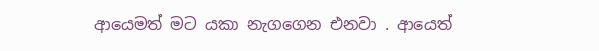ආයෙමත් මට යකා නැගගෙන එනවා . ආයෙත්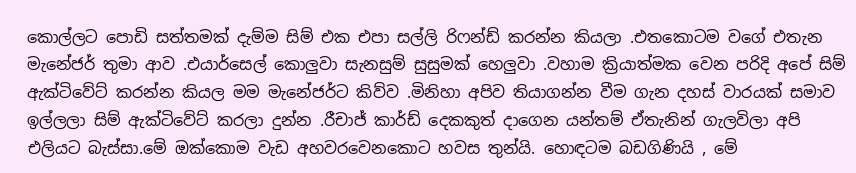කොල්ලට පොඩි සත්තමක් දැම්ම සිම් එක එපා සල්ලි රිෆන්ඩ් කරන්න කියලා .එතකොටම වගේ එතැන මැනේජර් තුමා ආව .එයාර්සෙල් කොලුවා සැනසුම් සුසුමක් හෙලුවා .වහාම ක්‍රියාත්මක වෙන පරිදි අපේ සිම් ඇක්ටිවේට් කරන්න කියල මම මැනේජර්ට කිව්ව .මිනිහා අපිව තියාගන්න වීම ගැන දහස් වාරයක් සමාව ඉල්ලලා සිම් ඇක්ටිවේට් කරලා දුන්න .රීචාජ් කාර්ඩ් දෙකකුත් දාගෙන යන්තම් ඒතැනින් ගැලවිලා අපි එලියට බැස්සා.මේ ඔක්කොම වැඩ අහවරවෙනකොට හවස තුන්යි. හොඳටම බඩගිණියි , මේ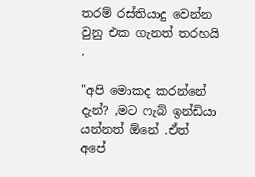තරම් රස්තියාදු වෙන්න වුනු එක ගැනත් තරහයි .

"අපි මොකද කරන්නේ දැන්? ,මට ෆැබ් ඉන්ඩියා යන්නත් ඕනේ .ඒත් අපේ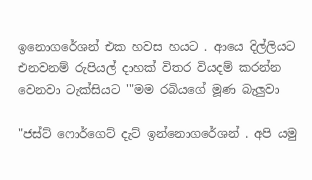ඉනොගරේශන් එක හවස හයට . ආයෙ දිල්ලියට එනවනම් රුපියල් දාහක් විතර වියදම් කරන්න වෙනවා ටැක්සියට '"මම රබියගේ මූණ බැලුවා

"ජස්ට් ෆොර්ගෙට් දැට් ඉන්නොගරේශන් . අපි යමු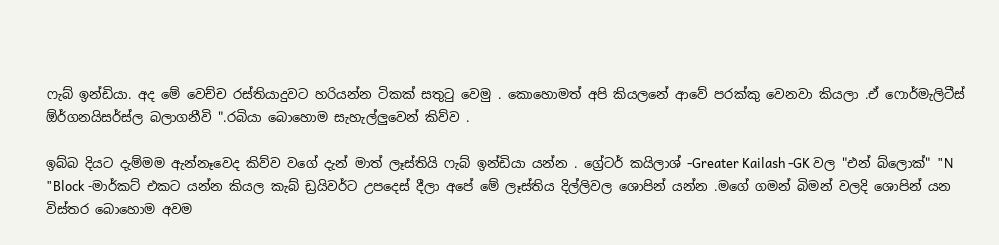ෆැබ් ඉන්ඩියා. අද මේ වෙච්ච රස්තියාදුවට හරියන්න ටිකක් සතුටු වෙමු . කොහොමත් අපි කියලනේ ආවේ පරක්කු වෙනවා කියලා .ඒ ෆොර්මැලිටීස් ඕර්ගනයිසර්ස්ල බලාගනීවි ".රබියා බොහොම සැහැල්ලුවෙන් කිව්ව .

ඉබ්බ දියට දැම්මම ඇන්නෑවෙද කිව්ව වගේ දැන් මාත් ලෑස්තියි ෆැබ් ඉන්ඩියා යන්න . ග්‍රේටර් කයිලාශ් -Greater Kailash -GK වල "එන් බ්ලොක්" "N "Block -මාර්කට් එකට යන්න කියල කැබ් ඩ්‍රයිවර්ට උපදෙස් දීලා අපේ මේ ලෑස්තිය දිල්ලිවල ශොපින් යන්න .මගේ ගමන් බිමන් වලදි ශොපින් යන විස්තර බොහොම අවම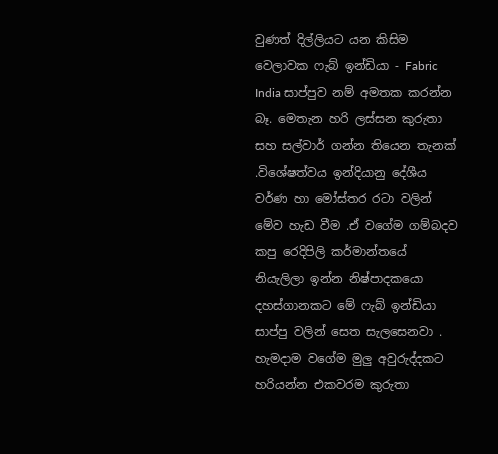වුණත් දිල්ලියට යන කිසිම වෙලාවක ෆැබ් ඉන්ඩියා - Fabric India සාප්පුව නම් අමතක කරන්න බෑ. මෙතැන හරි ලස්සන කුරුතා සහ සල්වාර් ගන්න තියෙන තැනක් .විශේෂත්වය ඉන්දියානු දේශීය වර්ණ හා මෝස්තර රටා වලින් මේව හැඩ වීම .ඒ වගේම ගම්බදව කපු රෙදිපිලි කර්මාන්තයේ නියැලිලා ඉන්න නිෂ්පාදකයො දහස්ගානකට මේ ෆැබ් ඉන්ඩියා සාප්පු වලින් සෙත සැලසෙනවා . හැමදාම වගේම මුලු අවුරුද්දකට හරියන්න එකවරම කුරුතා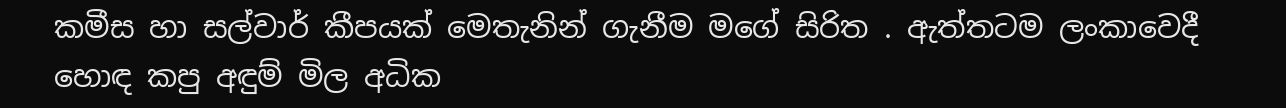කමීස හා සල්වාර් කීපයක් මෙතැනින් ගැනීම මගේ සිරිත . ඇත්තටම ලංකාවෙදී හොඳ කපු අඳුම් මිල අධික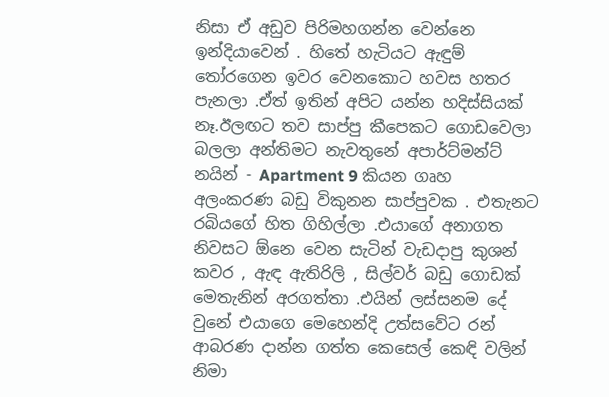නිසා ඒ අඩුව පිරිමහගන්න වෙන්නෙ ඉන්දියාවෙන් . හිතේ හැටියට ඇඳුම් තෝරගෙන ඉවර වෙනකොට හවස හතර පැනලා .ඒත් ඉතින් අපිට යන්න හදිස්සියක් නෑ.ඊලඟට තව සාප්පු කීපෙකට ගොඩවෙලා බලලා අන්තිමට නැවතුනේ අපාර්ට්මන්ට් නයින් - Apartment 9 කියන ගෘහ අලංකරණ බඩු විකුනන සාප්පුවක . එතැනට රබියගේ හිත ගිහිල්ලා .එයාගේ අනාගත නිවසට ඕනෙ වෙන සැටින් වැඩදාපු කුශන් කවර , ඇඳ ඇතිරිලි , සිල්වර් බඩු ගොඩක් මෙතැනින් අරගත්තා .එයින් ලස්සනම දේ වුනේ එයාගෙ මෙහෙන්දි උත්සවේට රන් ආබරණ දාන්න ගත්ත කෙසෙල් කෙඳි වලින් නිමා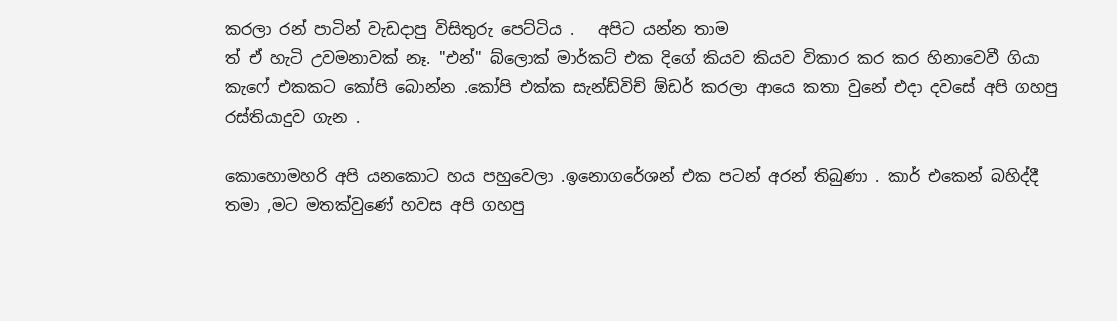කරලා රන් පාටින් වැඩදාපු විසිතුරු පෙට්ටිය .   අපිට යන්න තාම
ත් ඒ හැටි උවමනාවක් නෑ. "එන්" බ්ලොක් මාර්කට් එක දිගේ කියව කියව විකාර කර කර හිනාවෙවී ගියා කැෆේ එකකට කෝපි බොන්න .කෝපි එක්ක සැන්ඩ්විච් ඕඩර් කරලා ආයෙ කතා වුනේ එදා දවසේ අපි ගහපු රස්තියාදුව ගැන .

කොහොමහරි අපි යනකොට හය පහුවෙලා .ඉනොගරේශන් එක පටන් අරන් තිබුණා . කාර් එකෙන් බහිද්දී තමා ,මට මතක්වුණේ හවස අපි ගහපු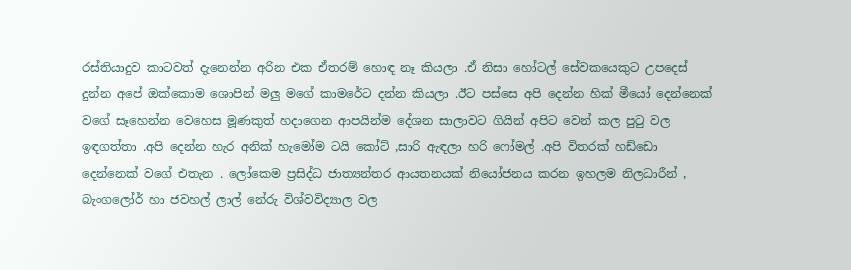රස්තියාදුව කාටවත් දැනෙන්න අරින එක ඒතරම් හොඳ නෑ කියලා .ඒ නිසා හෝටල් සේවකයෙකුට උපදෙස් දුන්න අපේ ඔක්කොම ශොපින් මලු මගේ කාමරේට දන්න කියලා .ඊට පස්සෙ අපි දෙන්න හික් මීයෝ දෙන්නෙක් වගේ සෑහෙන්න වෙහෙස මූණකුත් හදාගෙන ආපයින්ම දේශන සාලාවට ගියින් අපිට වෙන් කල පුටු වල ඉඳගත්තා .අපි දෙන්න හැර අනික් හැමෝම ටයි කෝට් ,සාරි ඇඳලා හරි ෆෝමල් .අපි විතරක් හඩ්ඩො දෙන්නෙක් වගේ එතැන . ලෝකෙම ප්‍රසිද්ධ ජාත්‍යන්තර ආයතනයක් නියෝජනය කරන ඉහලම නිලධාරීන් , බැංගලෝර් හා ජවහල් ලාල් නේරු විශ්වවිද්‍යාල වල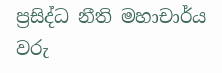ප්‍රසිද්ධ නීති මහාචාර්ය වරු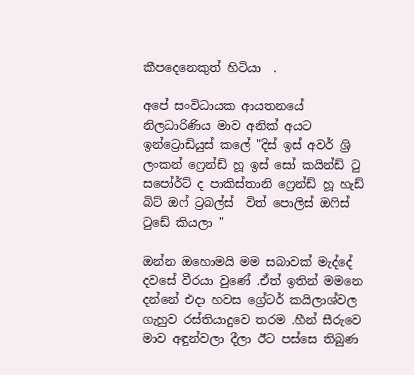කීපදෙනෙකුත් හිටියා  .

අපේ සංවිධායක ආයතනයේ නිලධාරිණිය මාව අනික් අයට ඉන්ට්‍රොඩියුස් කලේ "දිස් ඉස් අවර් ශ්‍රි ලංකන් ෆ්‍රෙන්ඩ් හූ ඉස් සෝ කයින්ඩ් ටු සපෝර්ට් ද පාකිස්තානි ෆ්‍රෙන්ඩ් හූ හැඩ් බිට් ඔෆ් ට්‍රබල්ස්  විත් පොලිස් ඔෆිස්
ටුඩේ කියලා "

ඔන්න ඔහොමයි මම සබාවක් මැද්දේ  දවසේ වීරයා වුණේ .ඒත් ඉතින් මමනෙ  දන්නේ එදා හවස ග්‍රේටර් කයිලාශ්වල  ගැහුව රස්තියාදුවෙ තරම .හීන් සීරුවෙ මාව අඳුන්වලා දීලා ඊට පස්සෙ තිබුණ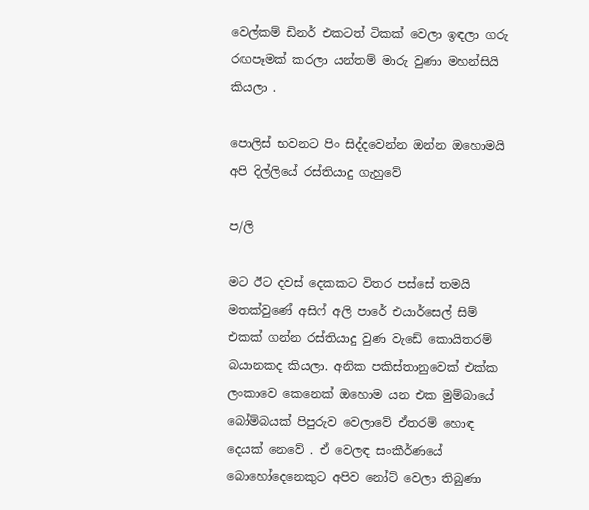වෙල්කම් ඩිනර් එකටත් ටිකක් වෙලා ඉඳලා ගරු රඟපෑමක් කරලා යන්තම් මාරු වුණා මහන්සියි කියලා .

පොලිස් භවනට පිං සිද්දවෙන්න ඔන්න ඔහොමයි අපි දිල්ලියේ රස්තියාදු ගැහුවේ

ප/ලි

මට ඊට දවස් දෙකකට විතර පස්සේ තමයි මතක්වුණේ අසිෆ් අලි පාරේ එයාර්සෙල් සිම් එකක් ගන්න රස්තියාදු වුණ වැඩේ කොයිතරම් බයානකද කියලා. අනික පකිස්තානුවෙක් එක්ක ලංකාවෙ කෙනෙක් ඔහොම යන එක මුම්බායේ බෝම්බයක් පිපුරුව වෙලාවේ ඒතරම් හොඳ දෙයක් නෙවේ . ඒ වෙලඳ සංකීර්ණයේ බොහෝදෙනෙකුට අපිව නෝට් වෙලා තිබුණා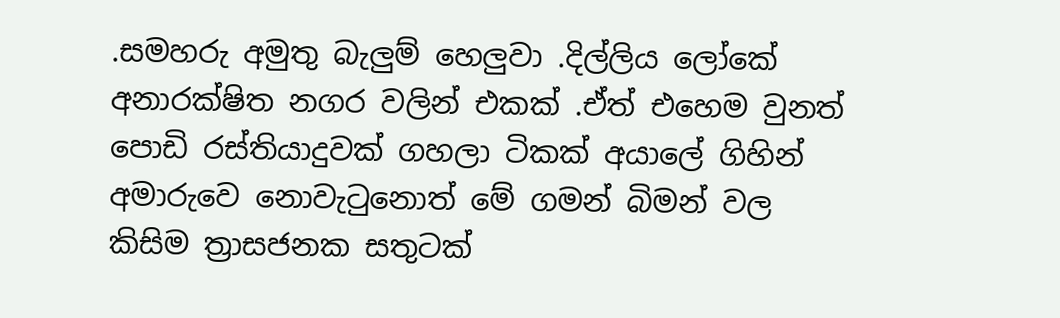.සමහරු අමුතු බැලුම් හෙලුවා .දිල්ලිය ලෝකේ අනාරක්ෂිත නගර වලින් එකක් .ඒත් එහෙම වුනත් පොඩි රස්තියාදුවක් ගහලා ටිකක් අයාලේ ගිහින් අමාරුවෙ නොවැටුනොත් මේ ගමන් බිමන් වල කිසිම ත්‍රාසජනක සතුටක්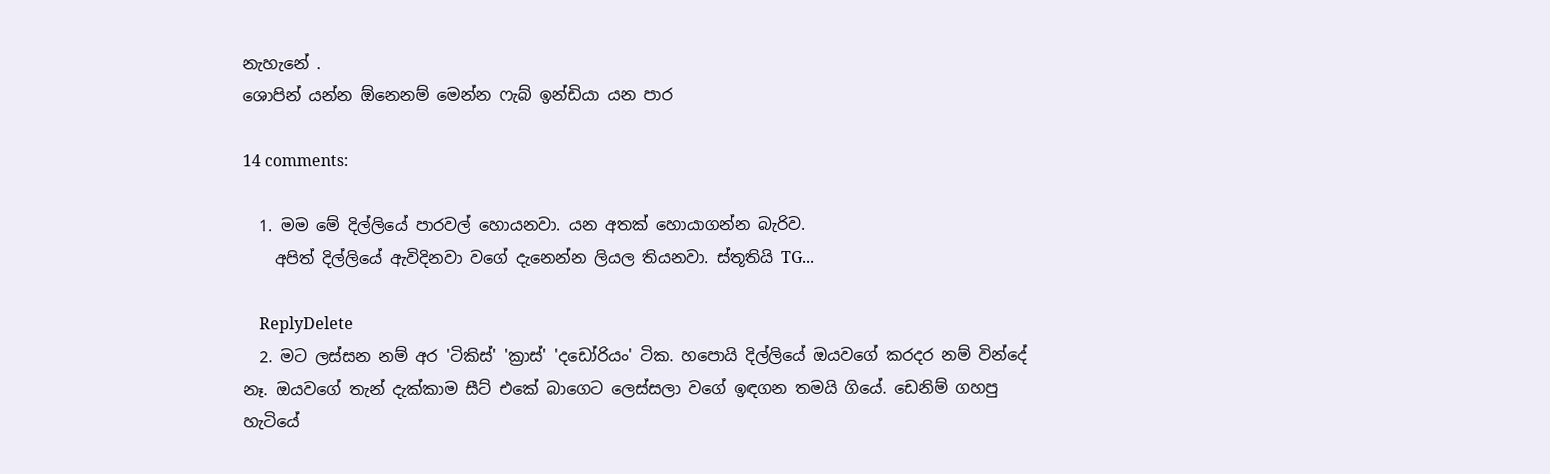නැහැනේ .
ශොපින් යන්න ඕනෙනම් මෙන්න ෆැබ් ඉන්ඩියා යන පාර

14 comments:

  1. මම මේ දිල්ලියේ පාරවල් හොයනවා. යන අතක් හොයාගන්න බැරිව.
    අපිත් දිල්ලියේ ඇවිදිනවා වගේ දැනෙන්න ලියල තියනවා. ස්තූතියි TG...

    ReplyDelete
  2. මට ලස්සන නම් අර 'ටිකිස්' 'ක්‍රාස්' 'දඩෝරියං' ටික. හපොයි දිල්ලියේ ඔයවගේ කරදර නම් වින්දේ නෑ. ඔයවගේ තැන් දැක්කාම සීට් එකේ බාගෙට ලෙස්සලා වගේ ඉඳගන තමයි ගියේ. ඩෙනිම් ගහපු හැටියේ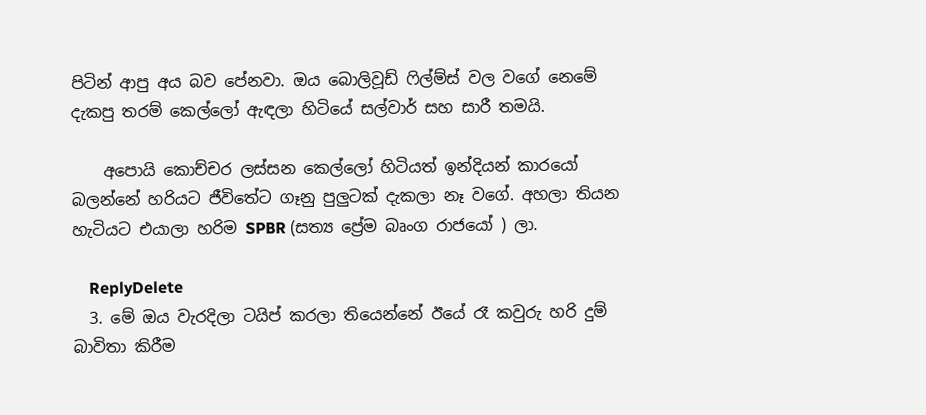පිටින් ආපු අය බව පේනවා. ඔය බොලිවූඩ් ෆිල්ම්ස් වල වගේ නෙමේ දැකපු තරම් කෙල්ලෝ ඇඳලා හිටියේ සල්වාර් සහ සාරී තමයි.

    අපොයි කොච්චර ලස්සන කෙල්ලෝ හිටියත් ඉන්දියන් කාරයෝ බලන්නේ හරියට ජීවිතේට ගෑනු පුලුටක් දැකලා නෑ වගේ. අහලා තියන හැටියට එයාලා හරිම SPBR (සත්‍ය ප්‍රේම බෘංග රාජයෝ ) ලා.

    ReplyDelete
  3. මේ ඔය වැරදිලා ටයිප් කරලා තියෙන්නේ ඊයේ රෑ කවුරු හරි දුම් බාවිතා කිරීම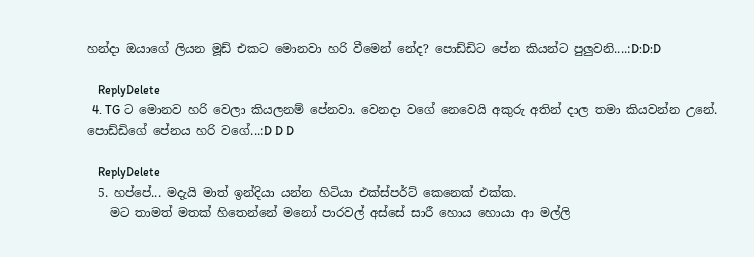හන්දා ඔයාගේ ලියන මූඩ් එකට මොනවා හරි වීමෙන් නේද? පොඩ්ඩිට පේන කියන්ට පුලුවනි....:D:D:D

    ReplyDelete
  4. TG ට මොනව හරි වෙලා කියලනම් පේනවා. වෙනදා වගේ නෙවෙයි අකුරු අතින් දාල තමා කියවන්න උනේ. පොඩ්ඩිගේ පේනය හරි වගේ...:D D D

    ReplyDelete
  5. හප්පේ... මදැයි මාත් ඉන්දියා යන්න හිටියා එක්ස්පර්ට් කෙනෙක් එක්ක.
    මට තාමත් මතක් හිතෙන්නේ මනෝ පාරවල් අස්සේ සාරී හොය හොයා ආ මල්ලි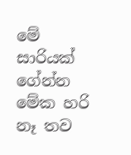මේ සාරියක් ගේන්න මේක හරි නෑ තව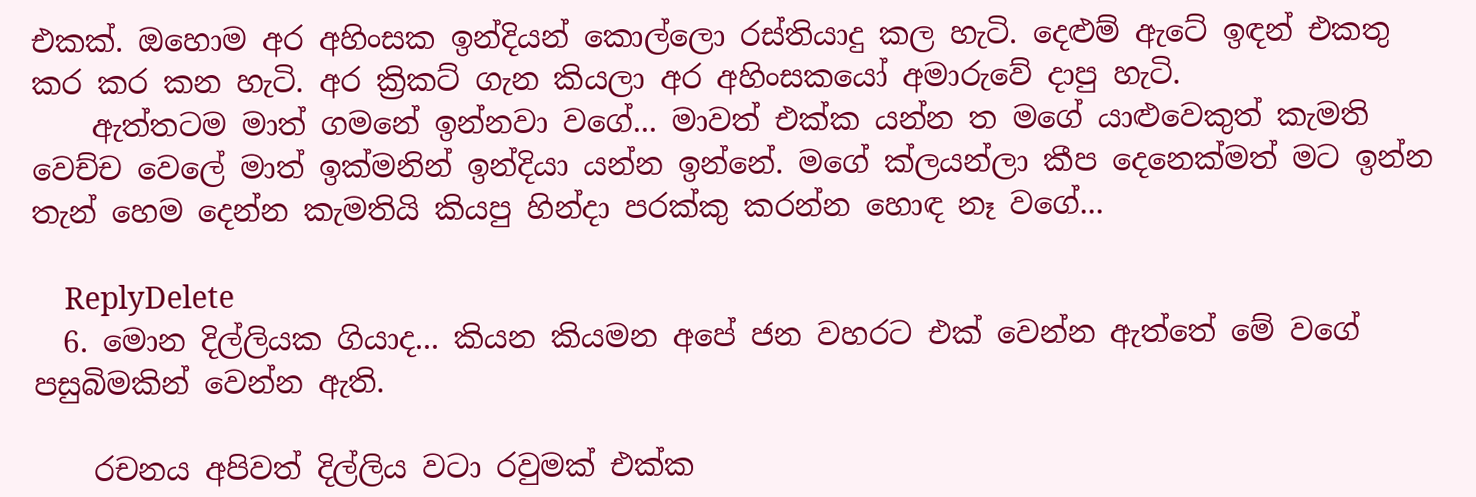එකක්. ඔහොම අර අහිංසක ඉන්දියන් කොල්ලො රස්තියාදු කල හැටි. දෙළුම් ඇටේ ඉඳන් එකතු කර කර කන හැටි. අර ක්‍රිකට් ගැන කියලා අර අහිංසකයෝ අමාරුවේ දාපු හැටි.
    ඇත්තටම මාත් ගමනේ ඉන්නවා වගේ... මාවත් එක්ක යන්න ත මගේ යාළුවෙකුත් කැමති වෙච්ච වෙලේ මාත් ඉක්මනින් ඉන්දියා යන්න ඉන්නේ. මගේ ක්ලයන්ලා කීප දෙනෙක්මත් මට ඉන්න තැන් හෙම දෙන්න කැමතියි කියපු හින්දා පරක්කු කරන්න හොඳ නෑ වගේ...

    ReplyDelete
  6. මොන දිල්ලියක ගියාද... කියන කියමන අපේ ජන වහරට එක් වෙන්න ඇත්තේ මේ වගේ පසුබිමකින් වෙන්න ඇති.

    රචනය අපිවත් දිල්ලිය වටා රවුමක් එක්ක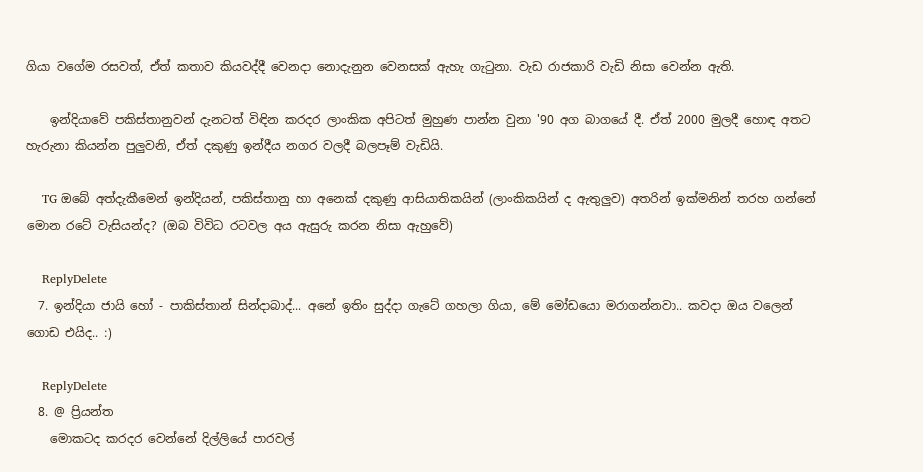ගියා වගේම රසවත්, ඒත් කතාව කියවද්දී වෙනදා නොදැනුන වෙනසක් ඇහැ ගැටුනා. වැඩ රාජකාරි වැඩි නිසා වෙන්න ඇති.

    ඉන්දියාවේ පකිස්තානුවන් දැනටත් විඳින කරදර ලාංකික අපිටත් මුහුණ පාන්න වුනා '90 අග බාගයේ දී. ඒත් 2000 මුලදී හොඳ අතට හැරුනා කියන්න පුලුවනි, ඒත් දකුණු ඉන්දීය නගර වලදී බලපෑම් වැඩියි.

    TG ඔබේ අත්දැකීමෙන් ඉන්දියන්, පකිස්තානු හා අනෙක් දකුණු ආසියාතිකයින් (ලාංකිකයින් ද ඇතුලුව) අතරින් ඉක්මනින් තරහ ගන්නේ මොන රටේ වැසියන්ද? (ඔබ විවිධ රටවල අය ඇසුරු කරන නිසා ඇහුවේ)

    ReplyDelete
  7. ඉන්දියා ජායි හෝ - පාකිස්තාන් සින්දාබාද්... අනේ ඉතිං සුද්දා ගැටේ ගහලා ගියා, මේ මෝඩයො මරාගන්නවා.. කවදා ඔය වලෙන් ගොඩ එයිද.. :)

    ReplyDelete
  8. @ ප්‍රියන්ත
    මොකටද කරදර වෙන්නේ දිල්ලියේ පාරවල්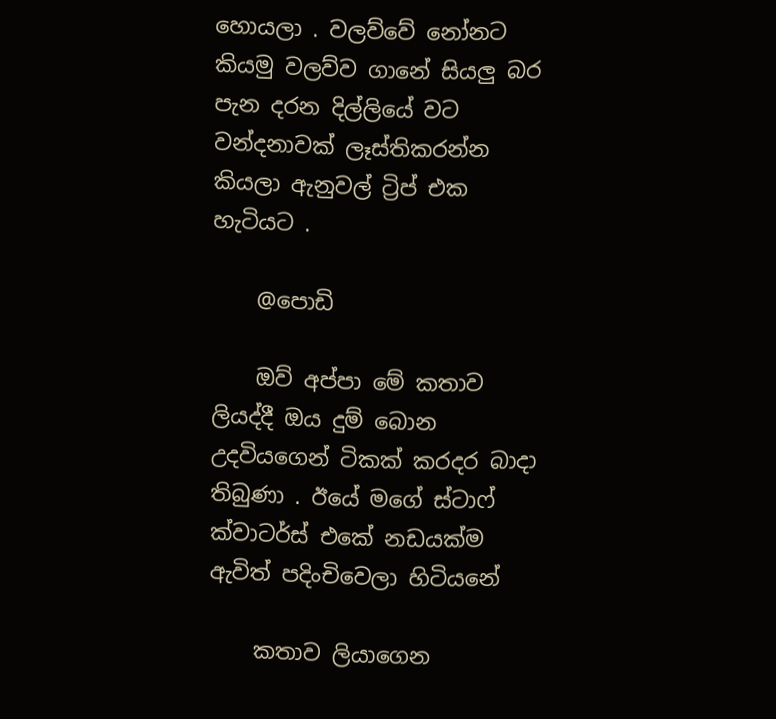හොයලා . වලව්වේ නෝනට කියමු වලව්ව ගානේ සියලු බර පැන දරන දිල්ලියේ වට වන්දනාවක් ලෑස්තිකරන්න කියලා ඇනුවල් ට්‍රිප් එක හැටියට .

    @පොඩි

    ඔව් අප්පා මේ කතාව ලියද්දී ඔය දුම් බොන උදවියගෙන් ටිකක් කරදර බාදා තිබුණා . ඊයේ මගේ ස්ටාෆ් ක්වාටර්ස් එකේ නඩයක්ම ඇවිත් පදිංචිවෙලා හිටියනේ

    කතාව ලියාගෙන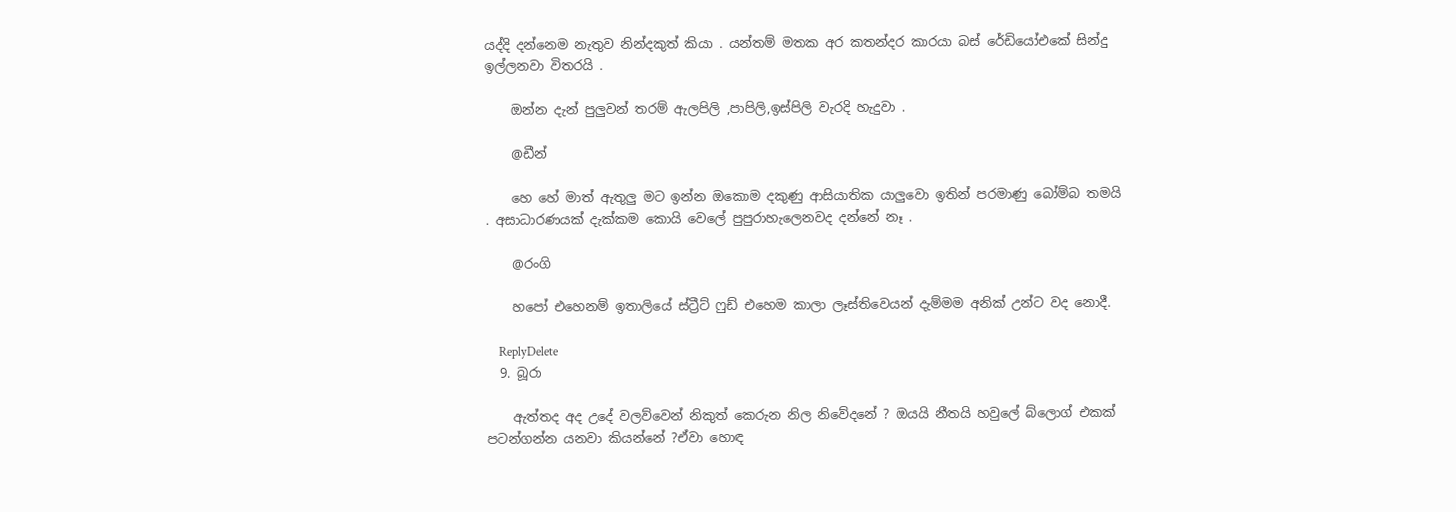යද්දි දන්නෙම නැතුව නින්දකුත් කියා . යන්තම් මතක අර කතන්දර කාරයා බස් රේඩියෝඑකේ සින්දු ඉල්ලනවා විතරයි .

    ඔන්න දැන් පුලුවන් තරම් ඇලපිලි ,පාපිලි,ඉස්පිලි වැරදි හැදුවා .

    @ඩීන්

    හෙ හේ මාත් ඇතුලු මට ඉන්න ඔකොම දකුණු ආසියාතික යාලුවො ඉතින් පරමාණු බෝම්බ තමයි . අසාධාරණයක් දැක්කම කොයි වෙලේ පුපුරාහැලෙනවද දන්නේ නෑ .

    @රංගි

    හපෝ එහෙනම් ඉතාලියේ ස්ට්‍රීට් ෆුඩ් එහෙම කාලා ලෑස්තිවෙයන් දැම්මම අනික් උන්ට වද නොදී.

    ReplyDelete
  9. බූරා

    ඇත්තද අද උදේ වලව්වෙන් නිකුත් කෙරුන නිල නිවේදනේ ? ඔයයි නීතයි හවුලේ බ්ලොග් එකක් පටන්ගන්න යනවා කියන්නේ ?ඒවා හොඳ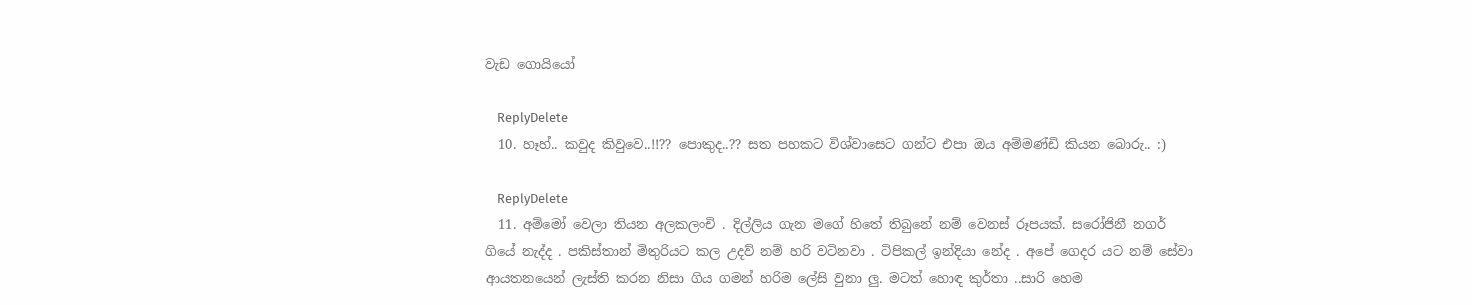වැඩ ගොයියෝ

    ReplyDelete
  10. හෑහ්.. කවුද කිවුවෙ..!!?? පොකුද..?? සත පහකට විශ්වාසෙට ගන්ට එපා ඔය අම්මණ්ඩි කියන බොරු.. :)

    ReplyDelete
  11. අම්මෝ වෙලා තියන අලකලංචි . දිල්ලිය ගැන මගේ හිතේ තිබුනේ නම් වෙනස් රූපයක්. සරෝජිනී නගර් ගියේ නැද්ද . පකිස්තාන් මිතුරියට කල උදව් නම් හරි වටිනවා . ටිපිකල් ඉන්දියා නේද . අපේ ගෙදර යට නම් සේවා ආයතනයෙන් ලැස්ති කරන නිසා ගිය ගමන් හරිම ලේසි වුනා ලු. මටත් හොඳ කුර්තා ..සාරි හෙම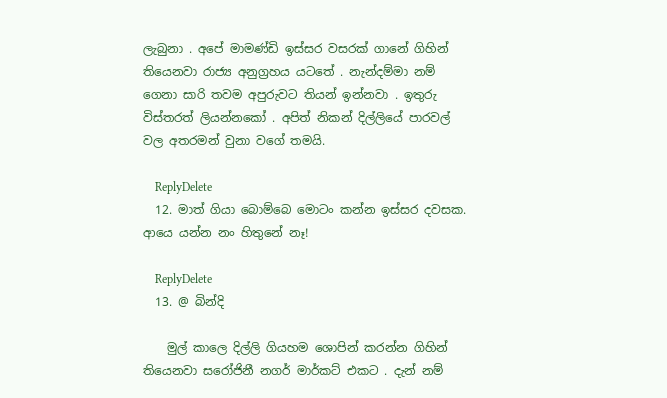ලැබුනා . අපේ මාමණ්ඩි ඉස්සර වසරක් ගානේ ගිහින් තියෙනවා රාජ්‍ය අනුග්‍රහය යටතේ . නැන්දම්මා නම් ගෙනා සාරි තවම අපුරුවට තියන් ඉන්නවා . ඉතුරු විස්තරත් ලියන්නකෝ . අපිත් නිකන් දිල්ලියේ පාරවල් වල අතරමන් වුනා වගේ තමයි.

    ReplyDelete
  12. මාත් ගියා බොම්බෙ මොටං කන්න ඉස්සර දවසක. ආයෙ යන්න නං හිතුනේ නෑ!

    ReplyDelete
  13. @ බින්දි

    මුල් කාලෙ දිල්ලි ගියහම ශොපින් කරන්න ගිහින් තියෙනවා සරෝජිනී නගර් මාර්කට් එකට . දැන් නම්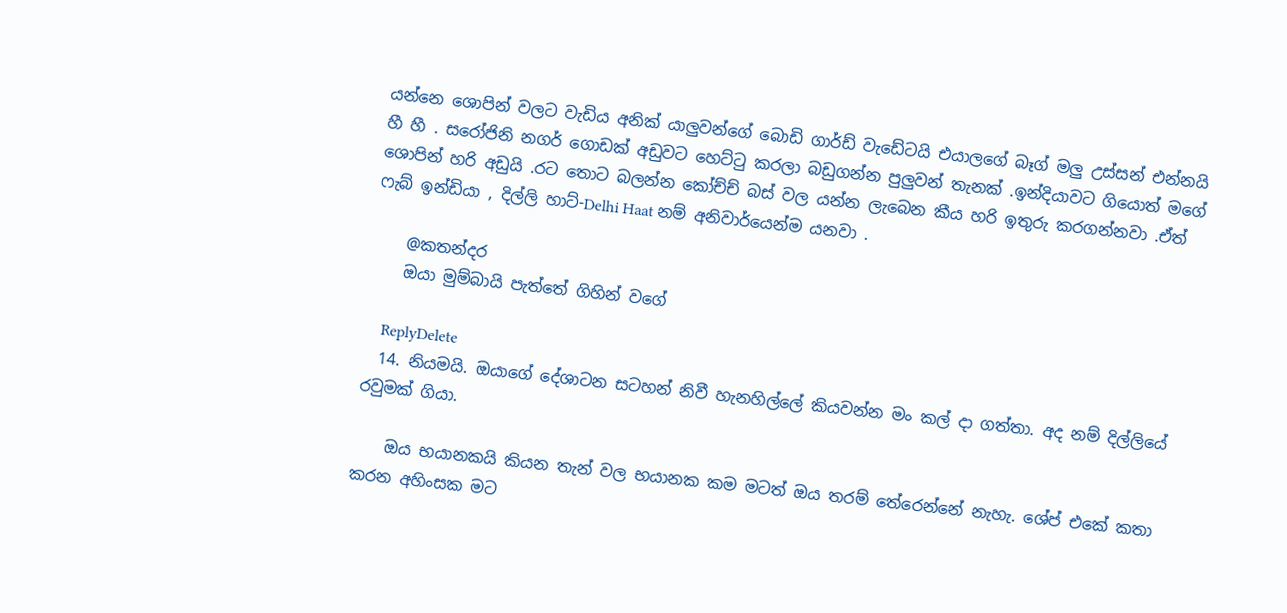යන්නෙ ශොපින් වලට වැඩිය අනික් යාලුවන්ගේ බොඩි ගාර්ඩ් වැඩේටයි එයාලගේ බෑග් මලු උස්සන් එන්නයි හී හී . සරෝජිනි නගර් ගොඩක් අඩුවට හෙට්ටු කරලා බඩුගන්න පුලුවන් තැනක් .ඉන්දියාවට ගියොත් මගේ ශොපින් හරි අඩුයි .රට තොට බලන්න කෝච්ච් බස් වල යන්න ලැබෙන කීය හරි ඉතුරු කරගන්නවා .ඒත් ෆැබ් ඉන්ඩියා , දිල්ලි හාට්-Delhi Haat නම් අනිවාර්යෙන්ම යනවා .

    @කතන්දර
    ඔයා මුම්බායි පැත්තේ ගිහින් වගේ

    ReplyDelete
  14. නියමයි. ඔයාගේ දේශාටන සටහන් නිවී හැනහිල්ලේ කියවන්න මං කල් දා ගත්තා. අද නම් දිල්ලියේ රවුමක් ගියා.

    ඔය භයානකයි කියන තැන් වල භයානක කම මටත් ඔය තරම් තේරෙන්නේ නැහැ. ශේප් එකේ කතා කරන අහිංසක මට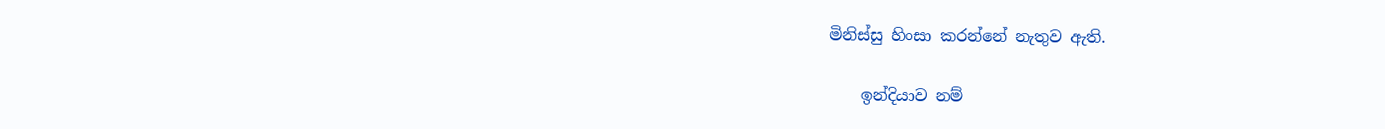මිනිස්සු හිංසා කරන්නේ නැතුව ඇති.

    ඉන්දියාව නම්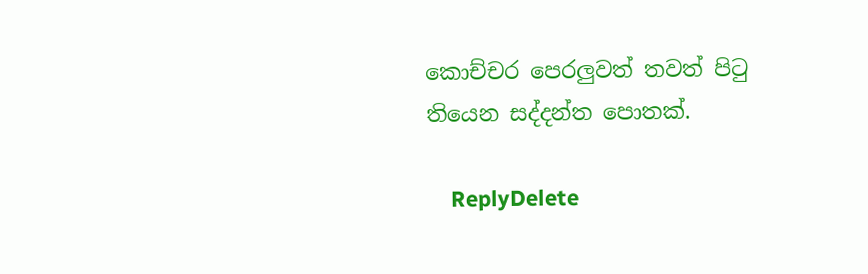කොච්චර පෙරලුවත් තවත් පිටු තියෙන සද්දන්ත පොතක්.

    ReplyDelete